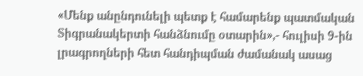«Մենք անընդունելի պետք է համարենք պատմական Տիգրանակերտի հանձնումը օտարին»,- հուլիսի 9-ին լրագրողների հետ հանդիպման ժամանակ ասաց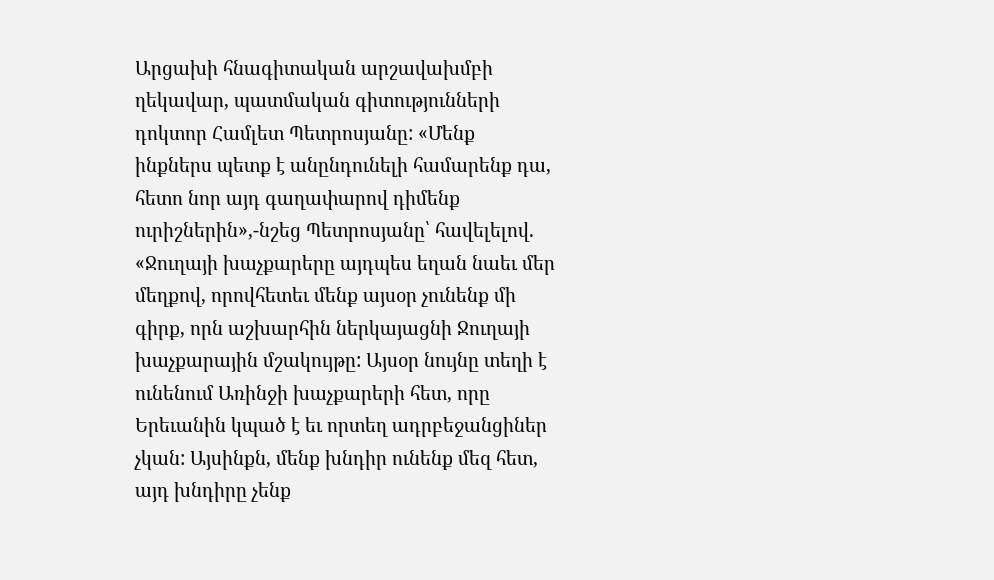Արցախի հնագիտական արշավախմբի ղեկավար, պատմական գիտությունների դոկտոր Համլետ Պետրոսյանը: «Մենք ինքներս պետք է անընդունելի համարենք դա, հետո նոր այդ գաղափարով դիմենք ուրիշներին»,-նշեց Պետրոսյանը՝ հավելելով. «Ջուղայի խաչքարերը այդպես եղան նաեւ մեր մեղքով, որովհետեւ մենք այսօր չունենք մի գիրք, որն աշխարհին ներկայացնի Ջուղայի խաչքարային մշակույթը: Այսօր նույնը տեղի է ունենում Առինջի խաչքարերի հետ, որը Երեւանին կպած է եւ որտեղ ադրբեջանցիներ չկան: Այսինքն, մենք խնդիր ունենք մեզ հետ, այդ խնդիրը չենք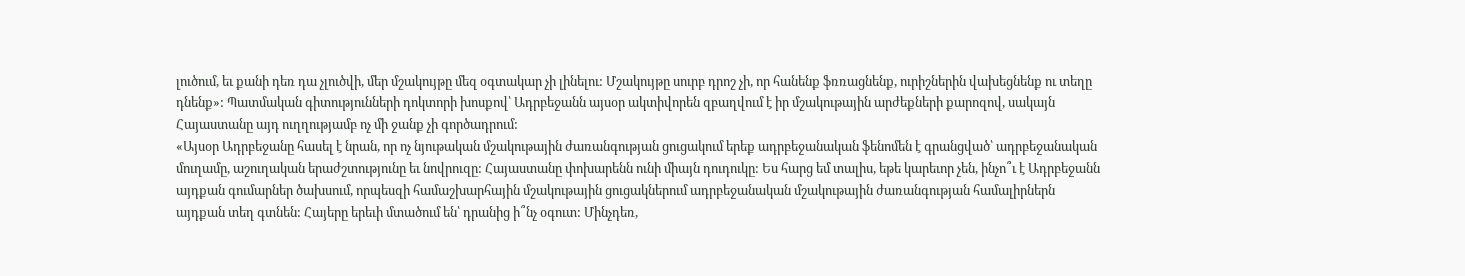լուծում, եւ քանի դեռ դա չլուծվի, մեր մշակույթը մեզ օգտակար չի լինելու: Մշակույթը սուրբ դրոշ չի, որ հանենք ֆռռացնենք, ուրիշներին վախեցնենք ու տեղը դնենք»: Պատմական գիտությունների դոկտորի խոսքով՝ Ադրբեջանն այսօր ակտիվորեն զբաղվում է իր մշակութային արժեքների քարոզով, սակայն Հայաստանը այդ ուղղությամբ ոչ մի ջանք չի գործադրում:
«Այսօր Ադրբեջանը հասել է նրան, որ ոչ նյութական մշակութային ժառանգության ցուցակում երեք ադրբեջանական ֆենոմեն է գրանցված՝ ադրբեջանական մուղամը, աշուղական երաժշտությունը եւ նովրուզը: Հայաստանը փոխարենն ունի միայն դուդուկը: Ես հարց եմ տալիս, եթե կարեւոր չեն, ինչո՞ւ է Ադրբեջանն այդքան գումարներ ծախսում, որպեսզի համաշխարհային մշակութային ցուցակներում ադրբեջանական մշակութային ժառանգության համալիրներն այդքան տեղ գտնեն: Հայերը երեւի մտածում են՝ դրանից ի՞նչ օգուտ: Մինչդեռ,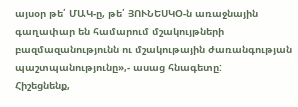այսօր թե՛ ՄԱԿ-ը, թե՛ ՅՈՒՆԵՍԿՕ-ն առաջնային գաղափար են համարում մշակույթների բազմազանությունն ու մշակութային ժառանգության պաշտպանությունը»,- ասաց հնագետը:
Հիշեցնենք,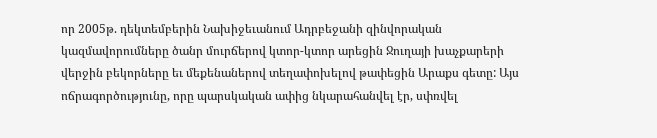որ 2005թ. դեկտեմբերին Նախիջեւանում Ադրբեջանի զինվորական կազմավորումները ծանր մուրճերով կտոր-կտոր արեցին Ջուղայի խաչքարերի վերջին բեկորները եւ մեքենաներով տեղափոխելով թափեցին Արաքս գետը: Այս ոճրագործությունը, որը պարսկական ափից նկարահանվել էր, սփռվել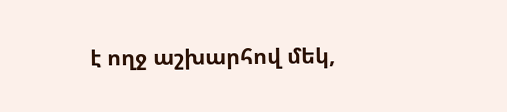է ողջ աշխարհով մեկ,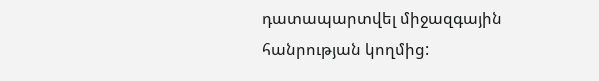դատապարտվել միջազգային հանրության կողմից: